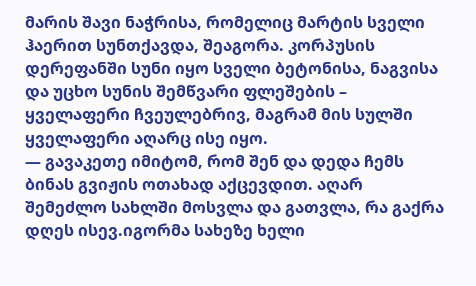მარის შავი ნაჭრისა, რომელიც მარტის სველი ჰაერით სუნთქავდა, შეაგორა. კორპუსის დერეფანში სუნი იყო სველი ბეტონისა, ნაგვისა და უცხო სუნის შემწვარი ფლეშების – ყველაფერი ჩვეულებრივ, მაგრამ მის სულში ყველაფერი აღარც ისე იყო.
— გავაკეთე იმიტომ, რომ შენ და დედა ჩემს ბინას გვიჟის ოთახად აქცევდით. აღარ შემეძლო სახლში მოსვლა და გათვლა, რა გაქრა დღეს ისევ.იგორმა სახეზე ხელი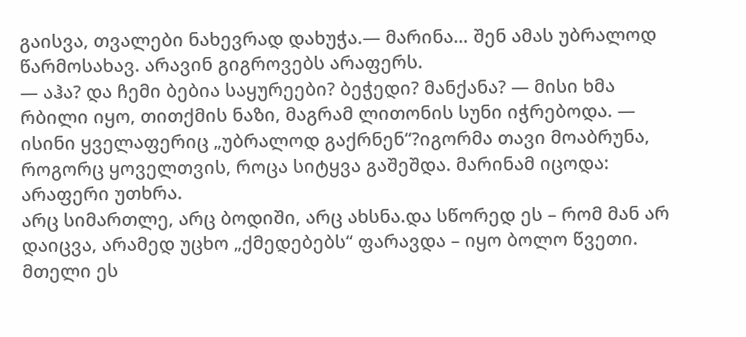გაისვა, თვალები ნახევრად დახუჭა.— მარინა… შენ ამას უბრალოდ წარმოსახავ. არავინ გიგროვებს არაფერს.
— აჰა? და ჩემი ბებია საყურეები? ბეჭედი? მანქანა? — მისი ხმა რბილი იყო, თითქმის ნაზი, მაგრამ ლითონის სუნი იჭრებოდა. — ისინი ყველაფერიც „უბრალოდ გაქრნენ“?იგორმა თავი მოაბრუნა, როგორც ყოველთვის, როცა სიტყვა გაშეშდა. მარინამ იცოდა: არაფერი უთხრა.
არც სიმართლე, არც ბოდიში, არც ახსნა.და სწორედ ეს – რომ მან არ დაიცვა, არამედ უცხო „ქმედებებს“ ფარავდა – იყო ბოლო წვეთი. მთელი ეს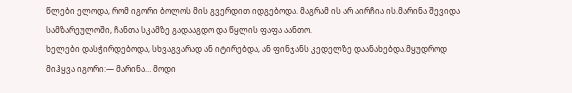წლები ელოდა, რომ იგორი ბოლოს მის გვერდით იდგებოდა. მაგრამ ის არ აირჩია ის.მარინა შევიდა სამზარეულოში, ჩანთა სკამზე გადააგდო და წყლის ფაფა აანთო.
ხელები დასჭირდებოდა, სხვაგვარად ან იტირებდა, ან ფინჯანს კედელზე დაანახებდა.მყუდროდ მიჰყვა იგორი:— მარინა… მოდი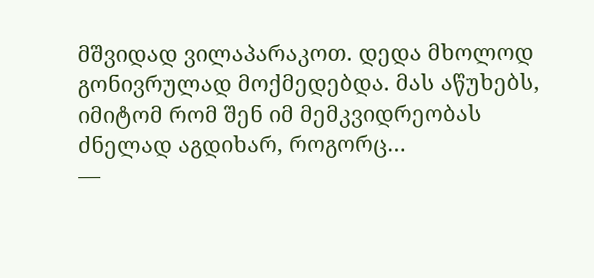მშვიდად ვილაპარაკოთ. დედა მხოლოდ გონივრულად მოქმედებდა. მას აწუხებს, იმიტომ რომ შენ იმ მემკვიდრეობას ძნელად აგდიხარ, როგორც…
—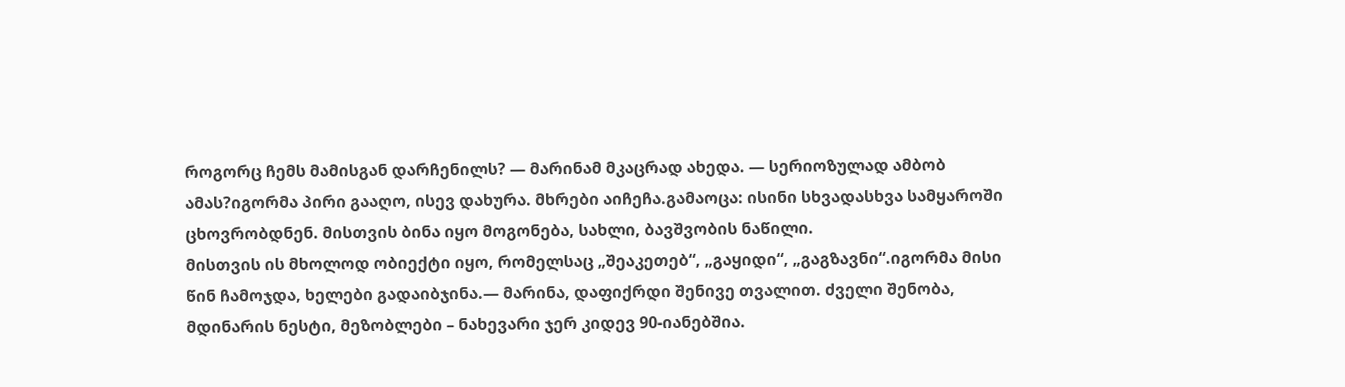როგორც ჩემს მამისგან დარჩენილს? — მარინამ მკაცრად ახედა. — სერიოზულად ამბობ ამას?იგორმა პირი გააღო, ისევ დახურა. მხრები აიჩეჩა.გამაოცა: ისინი სხვადასხვა სამყაროში ცხოვრობდნენ. მისთვის ბინა იყო მოგონება, სახლი, ბავშვობის ნაწილი.
მისთვის ის მხოლოდ ობიექტი იყო, რომელსაც „შეაკეთებ“, „გაყიდი“, „გაგზავნი“.იგორმა მისი წინ ჩამოჯდა, ხელები გადაიბჯინა.— მარინა, დაფიქრდი შენივე თვალით. ძველი შენობა, მდინარის ნესტი, მეზობლები – ნახევარი ჯერ კიდევ 90-იანებშია.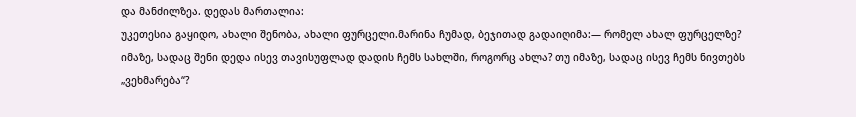და მანძილზეა. დედას მართალია:
უკეთესია გაყიდო, ახალი შენობა, ახალი ფურცელი.მარინა ჩუმად, ბეჯითად გადაიღიმა:— რომელ ახალ ფურცელზე? იმაზე, სადაც შენი დედა ისევ თავისუფლად დადის ჩემს სახლში, როგორც ახლა? თუ იმაზე, სადაც ისევ ჩემს ნივთებს „ვეხმარება“?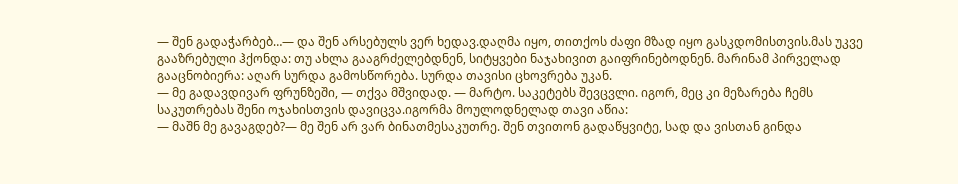— შენ გადაჭარბებ…— და შენ არსებულს ვერ ხედავ.დაღმა იყო, თითქოს ძაფი მზად იყო გასკდომისთვის.მას უკვე გააზრებული ჰქონდა: თუ ახლა გააგრძელებდნენ, სიტყვები ნაჯახივით გაიფრინებოდნენ. მარინამ პირველად გააცნობიერა: აღარ სურდა გამოსწორება. სურდა თავისი ცხოვრება უკან.
— მე გადავდივარ ფრუნზეში, — თქვა მშვიდად. — მარტო. საკეტებს შევცვლი. იგორ, მეც კი მეზარება ჩემს საკუთრებას შენი ოჯახისთვის დავიცვა.იგორმა მოულოდნელად თავი აწია:
— მაშნ მე გავაგდებ?— მე შენ არ ვარ ბინათმესაკუთრე. შენ თვითონ გადაწყვიტე, სად და ვისთან გინდა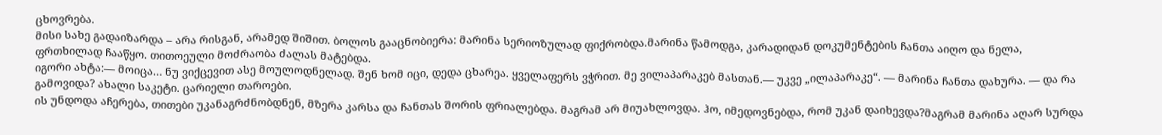ცხოვრება.
მისი სახე გადაიზარდა – არა რისგან, არამედ შიშით. ბოლოს გააცნობიერა: მარინა სერიოზულად ფიქრობდა.მარინა წამოდგა, კარადიდან დოკუმენტების ჩანთა აიღო და ნელა, ფრთხილად ჩააწყო. თითოეული მოძრაობა ძალას მატებდა.
იგორი ახტა:— მოიცა… ნუ ვიქცევით ასე მოულოდნელად. შენ ხომ იცი, დედა ცხარეა. ყველაფერს ვჭრით. მე ვილაპარაკებ მასთან.— უკვე „ილაპარაკე“. — მარინა ჩანთა დახურა. — და რა გამოვიდა? ახალი საკეტი. ცარიელი თაროები.
ის უნდოდა აჩერება, თითები უკანაგრძნობდნენ, მზერა კარსა და ჩანთას შორის ფრიალებდა. მაგრამ არ მიუახლოვდა. ჰო, იმედოვნებდა, რომ უკან დაიხევდა?მაგრამ მარინა აღარ სურდა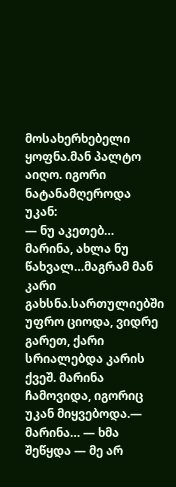მოსახერხებელი ყოფნა.მან პალტო აიღო. იგორი ნატანამღეროდა უკან:
— ნუ აკეთებ… მარინა, ახლა ნუ წახვალ…მაგრამ მან კარი გახსნა.სართულიებში უფრო ციოდა, ვიდრე გარეთ, ქარი სრიალებდა კარის ქვეშ. მარინა ჩამოვიდა, იგორიც უკან მიყვებოდა.— მარინა… — ხმა შეწყდა — მე არ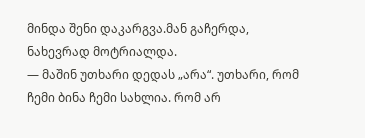მინდა შენი დაკარგვა.მან გაჩერდა, ნახევრად მოტრიალდა.
— მაშინ უთხარი დედას „არა“. უთხარი, რომ ჩემი ბინა ჩემი სახლია. რომ არ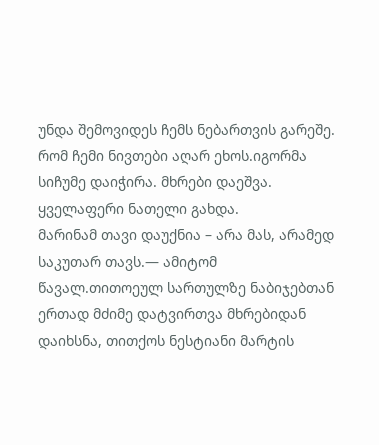უნდა შემოვიდეს ჩემს ნებართვის გარეშე. რომ ჩემი ნივთები აღარ ეხოს.იგორმა სიჩუმე დაიჭირა. მხრები დაეშვა. ყველაფერი ნათელი გახდა.
მარინამ თავი დაუქნია – არა მას, არამედ საკუთარ თავს.— ამიტომ წავალ.თითოეულ სართულზე ნაბიჯებთან ერთად მძიმე დატვირთვა მხრებიდან დაიხსნა, თითქოს ნესტიანი მარტის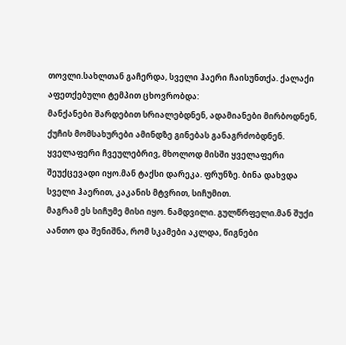თოვლი.სახლთან გაჩერდა, სველი ჰაერი ჩაისუნთქა. ქალაქი აფეთქებული ტემპით ცხოვრობდა:
მანქანები შარდებით სრიალებდნენ, ადამიანები მირბოდნენ, ქუჩის მომსახურები ამინდზე გინებას განაგრძობდნენ. ყველაფერი ჩვეულებრივ, მხოლოდ მისში ყველაფერი შეუქცევადი იყო.მან ტაქსი დარეკა. ფრუნზე. ბინა დახვდა სველი ჰაერით, კაკანის მტვრით, სიჩუმით.
მაგრამ ეს სიჩუმე მისი იყო. ნამდვილი. გულწრფელი.მან შუქი აანთო და შენიშნა, რომ სკამები აკლდა, წიგნები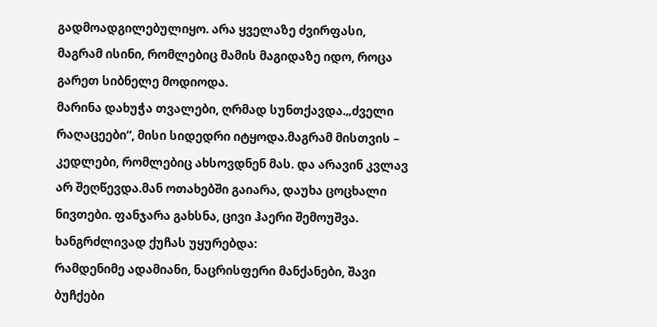გადმოადგილებულიყო. არა ყველაზე ძვირფასი, მაგრამ ისინი, რომლებიც მამის მაგიდაზე იდო, როცა გარეთ სიბნელე მოდიოდა.
მარინა დახუჭა თვალები, ღრმად სუნთქავდა.„ძველი რაღაცეები“, მისი სიდედრი იტყოდა.მაგრამ მისთვის – კედლები, რომლებიც ახსოვდნენ მას. და არავინ კვლავ არ შეღწევდა.მან ოთახებში გაიარა, დაუხა ცოცხალი ნივთები. ფანჯარა გახსნა, ცივი ჰაერი შემოუშვა. ხანგრძლივად ქუჩას უყურებდა:
რამდენიმე ადამიანი, ნაცრისფერი მანქანები, შავი ბუჩქები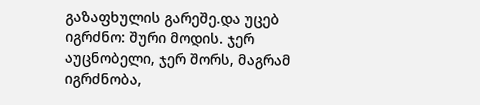გაზაფხულის გარეშე.და უცებ იგრძნო: შური მოდის. ჯერ აუცნობელი, ჯერ შორს, მაგრამ იგრძნობა,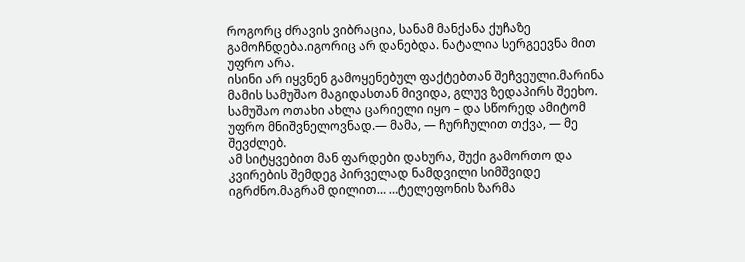როგორც ძრავის ვიბრაცია, სანამ მანქანა ქუჩაზე გამოჩნდება.იგორიც არ დანებდა. ნატალია სერგეევნა მით უფრო არა.
ისინი არ იყვნენ გამოყენებულ ფაქტებთან შეჩვეული.მარინა მამის სამუშაო მაგიდასთან მივიდა, გლუვ ზედაპირს შეეხო. სამუშაო ოთახი ახლა ცარიელი იყო – და სწორედ ამიტომ უფრო მნიშვნელოვნად.— მამა, — ჩურჩულით თქვა, — მე შევძლებ.
ამ სიტყვებით მან ფარდები დახურა, შუქი გამორთო და კვირების შემდეგ პირველად ნამდვილი სიმშვიდე იგრძნო.მაგრამ დილით… …ტელეფონის ზარმა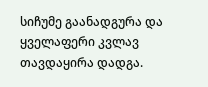სიჩუმე გაანადგურა და ყველაფერი კვლავ თავდაყირა დადგა.